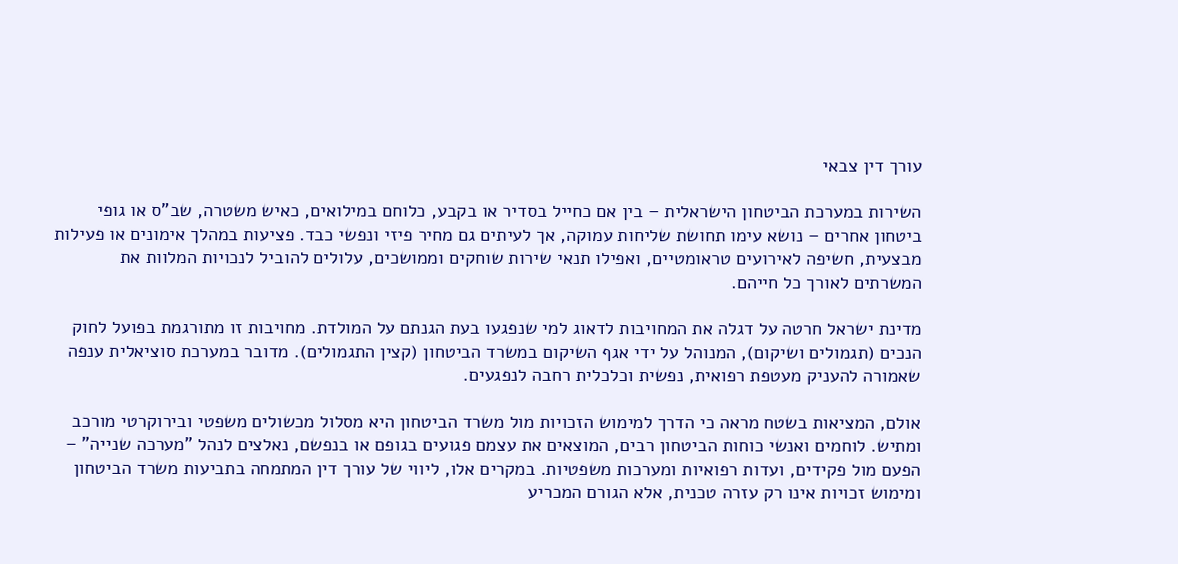עורך דין צבאי

השירות במערכת הביטחון הישראלית – בין אם כחייל בסדיר או בקבע, כלוחם במילואים, כאיש משטרה, שב"ס או גופי ביטחון אחרים – נושא עימו תחושת שליחות עמוקה, אך לעיתים גם מחיר פיזי ונפשי כבד. פציעות במהלך אימונים או פעילות מבצעית, חשיפה לאירועים טראומטיים, ואפילו תנאי שירות שוחקים וממושכים, עלולים להוביל לנכויות המלוות את המשרתים לאורך כל חייהם.

מדינת ישראל חרטה על דגלה את המחויבות לדאוג למי שנפגעו בעת הגנתם על המולדת. מחויבות זו מתורגמת בפועל לחוק הנכים (תגמולים ושיקום), המנוהל על ידי אגף השיקום במשרד הביטחון (קצין התגמולים). מדובר במערכת סוציאלית ענפה שאמורה להעניק מעטפת רפואית, נפשית וכלכלית רחבה לנפגעים.

אולם, המציאות בשטח מראה כי הדרך למימוש הזכויות מול משרד הביטחון היא מסלול מכשולים משפטי ובירוקרטי מורכב ומתיש. לוחמים ואנשי כוחות הביטחון רבים, המוצאים את עצמם פגועים בגופם או בנפשם, נאלצים לנהל "מערכה שנייה" – הפעם מול פקידים, ועדות רפואיות ומערכות משפטיות. במקרים אלו, ליווי של עורך דין המתמחה בתביעות משרד הביטחון ומימוש זכויות אינו רק עזרה טכנית, אלא הגורם המכריע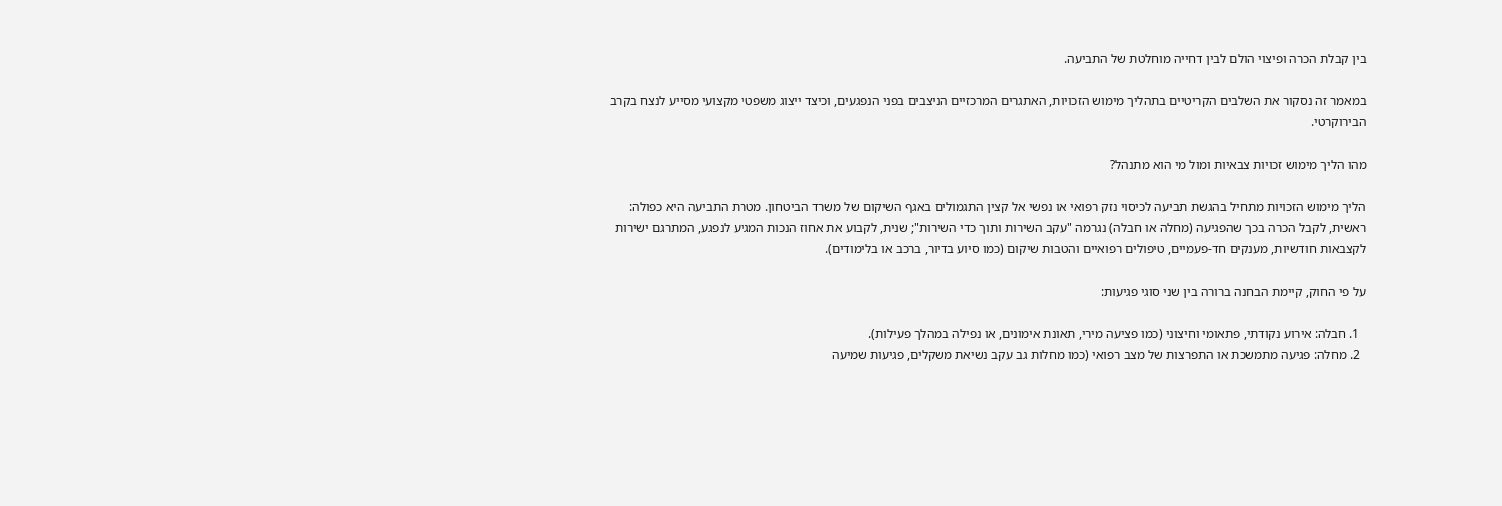בין קבלת הכרה ופיצוי הולם לבין דחייה מוחלטת של התביעה.

במאמר זה נסקור את השלבים הקריטיים בתהליך מימוש הזכויות, האתגרים המרכזיים הניצבים בפני הנפגעים, וכיצד ייצוג משפטי מקצועי מסייע לנצח בקרב הבירוקרטי.

מהו הליך מימוש זכויות צבאיות ומול מי הוא מתנהל?

הליך מימוש הזכויות מתחיל בהגשת תביעה לכיסוי נזק רפואי או נפשי אל קצין התגמולים באגף השיקום של משרד הביטחון. מטרת התביעה היא כפולה: ראשית, לקבל הכרה בכך שהפגיעה (מחלה או חבלה) נגרמה "עקב השירות ותוך כדי השירות"; שנית, לקבוע את אחוז הנכות המגיע לנפגע, המתרגם ישירות לקצבאות חודשיות, מענקים חד-פעמיים, טיפולים רפואיים והטבות שיקום (כמו סיוע בדיור, ברכב או בלימודים).

על פי החוק, קיימת הבחנה ברורה בין שני סוגי פגיעות:

  1. חבלה: אירוע נקודתי, פתאומי וחיצוני (כמו פציעה מירי, תאונת אימונים, או נפילה במהלך פעילות).
  2. מחלה: פגיעה מתמשכת או התפרצות של מצב רפואי (כמו מחלות גב עקב נשיאת משקלים, פגיעות שמיעה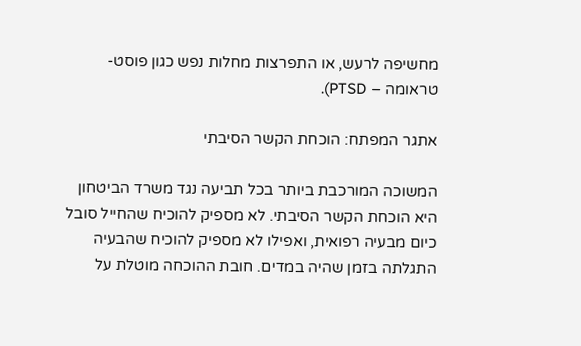מחשיפה לרעש, או התפרצות מחלות נפש כגון פוסט-טראומה – PTSD).

אתגר המפתח: הוכחת הקשר הסיבתי

המשוכה המורכבת ביותר בכל תביעה נגד משרד הביטחון היא הוכחת הקשר הסיבתי. לא מספיק להוכיח שהחייל סובל כיום מבעיה רפואית, ואפילו לא מספיק להוכיח שהבעיה התגלתה בזמן שהיה במדים. חובת ההוכחה מוטלת על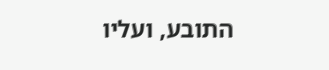התובע, ועליו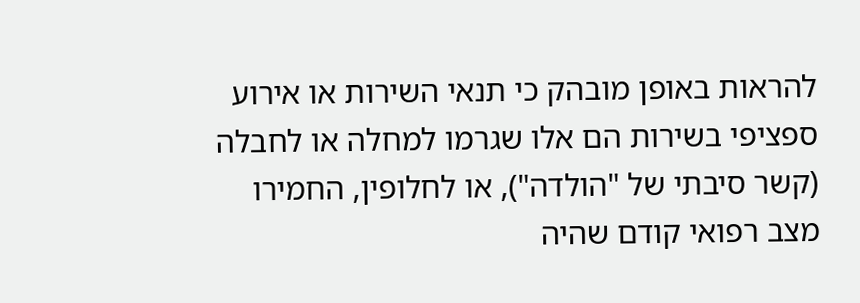להראות באופן מובהק כי תנאי השירות או אירוע ספציפי בשירות הם אלו שגרמו למחלה או לחבלה (קשר סיבתי של "הולדה"), או לחלופין, החמירו מצב רפואי קודם שהיה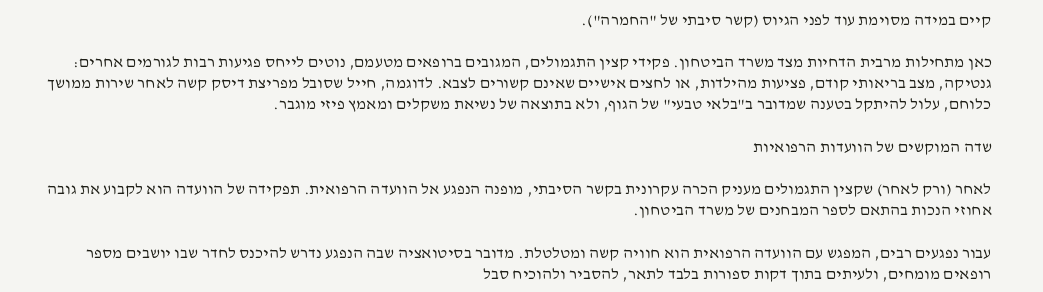קיים במידה מסוימת עוד לפני הגיוס (קשר סיבתי של "החמרה").

כאן מתחילות מרבית הדחיות מצד משרד הביטחון. פקידי קצין התגמולים, המגובים ברופאים מטעמם, נוטים לייחס פגיעות רבות לגורמים אחרים: גנטיקה, מצב בריאותי קודם, פציעות מהילדות, או לחצים אישיים שאינם קשורים לצבא. לדוגמה, חייל שסובל מפריצת דיסק קשה לאחר שירות ממושך כלוחם, עלול להיתקל בטענה שמדובר ב"בלאי טבעי" של הגוף, ולא בתוצאה של נשיאת משקלים ומאמץ פיזי מוגבר.

שדה המוקשים של הוועדות הרפואיות

לאחר (ורק לאחר) שקצין התגמולים מעניק הכרה עקרונית בקשר הסיבתי, מופנה הנפגע אל הוועדה הרפואית. תפקידה של הוועדה הוא לקבוע את גובה אחוזי הנכות בהתאם לספר המבחנים של משרד הביטחון.

עבור נפגעים רבים, המפגש עם הוועדה הרפואית הוא חוויה קשה ומטלטלת. מדובר בסיטואציה שבה הנפגע נדרש להיכנס לחדר שבו יושבים מספר רופאים מומחים, ולעיתים בתוך דקות ספורות בלבד לתאר, להסביר ולהוכיח סבל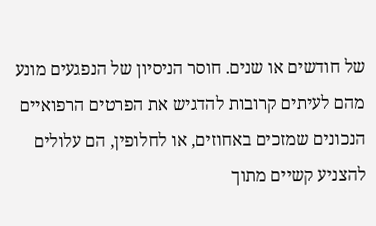של חודשים או שנים. חוסר הניסיון של הנפגעים מונע מהם לעיתים קרובות להדגיש את הפרטים הרפואיים הנכונים שמזכים באחוזים, או לחלופין, הם עלולים להצניע קשיים מתוך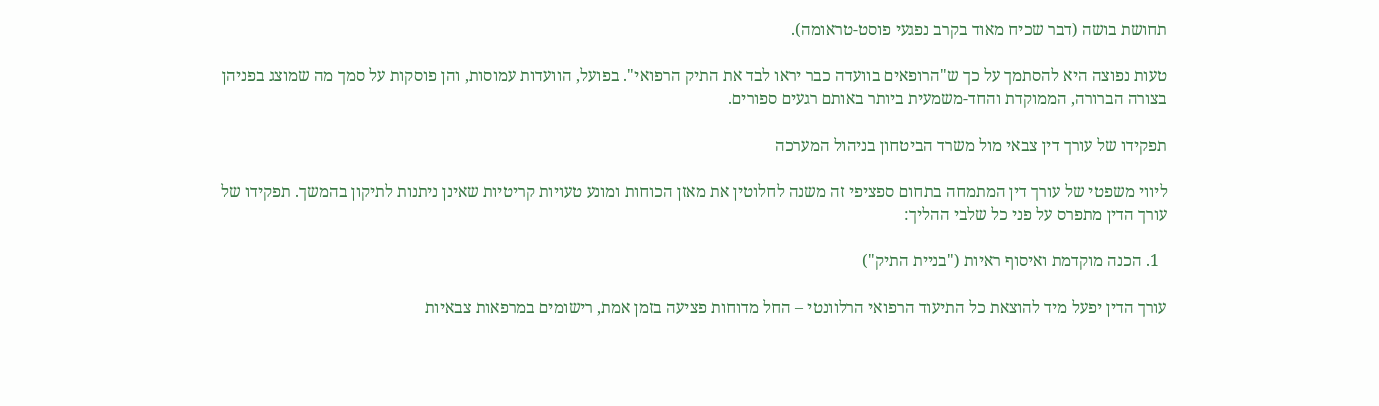תחושת בושה (דבר שכיח מאוד בקרב נפגעי פוסט-טראומה).

טעות נפוצה היא להסתמך על כך ש"הרופאים בוועדה כבר יראו לבד את התיק הרפואי". בפועל, הוועדות עמוסות, והן פוסקות על סמך מה שמוצג בפניהן בצורה הברורה, הממוקדת והחד-משמעית ביותר באותם רגעים ספורים.

תפקידו של עורך דין צבאי מול משרד הביטחון בניהול המערכה

ליווי משפטי של עורך דין המתמחה בתחום ספציפי זה משנה לחלוטין את מאזן הכוחות ומונע טעויות קריטיות שאינן ניתנות לתיקון בהמשך. תפקידו של עורך הדין מתפרס על פני כל שלבי ההליך:

  1. הכנה מוקדמת ואיסוף ראיות ("בניית התיק")

עורך הדין יפעל מיד להוצאת כל התיעוד הרפואי הרלוונטי – החל מדוחות פציעה בזמן אמת, רישומים במרפאות צבאיות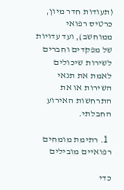(תעודות חדר מיון, כרטיס רפואי ממוחשב), ועד עדויות של מפקדים וחברים לשירות שיכולים לאמת את תנאי השירות או את התרחשות האירוע החבלתי.

  1. רתימת מומחים רפואיים מובילים

כדי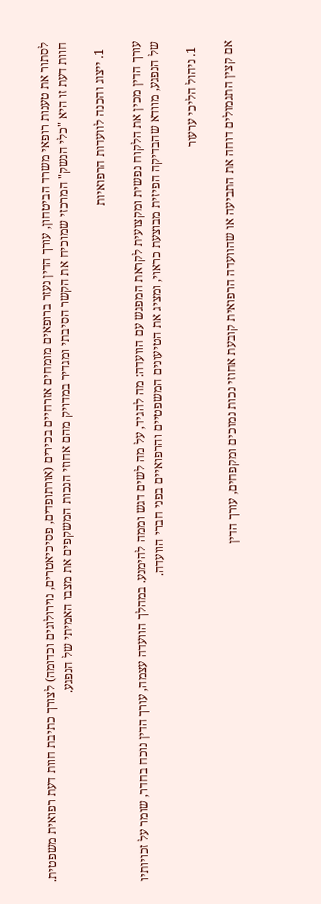לסתור את טענות רופאי משרד הביטחון, עורך הדין נעזר ברופאים מומחים אזרחיים בכירים (אורתופדים, פסיכיאטרים, נוירולוגים וכדומה) לצורך כתיבת חוות דעת רפואית משפטית. חוות דעת זו היא "כלי הנשק" המרכזי שמוכיח את הקשר הסיבתי ומגדיר במדויק מהם אחוזי הנכות המשקפים את מצבו האמיתי של הנפגע.

  1. ייצוג והכנה לוועדות הרפואיות

עורך הדין מכין את הלקוח נפשית ומקצועית לקראת המפגש עם הוועדה: מה להגיד, על מה לשים דגש וממה להימנע. במהלך הוועדה עצמה, עורך הדין נוכח בחדר, שומר על זכויותיו של הנפגע, מוודא שהבדיקה הפיזית מבוצעת כראוי, ומציג את הטיעונים המשפטיים והרפואיים בפני חברי הוועדה.

  1. ניהול הליכי ערעור

אם קצין התגמולים דוחה את התביעה או שהוועדה הרפואית קובעת אחוזי נכות נמוכים ומקפחים, עורך הדין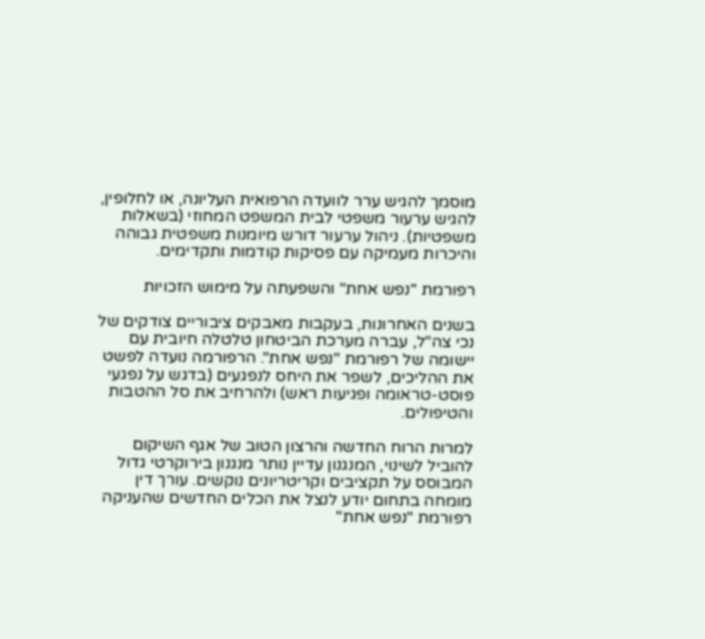מוסמך להגיש ערר לוועדה הרפואית העליונה, או לחלופין, להגיש ערעור משפטי לבית המשפט המחוזי (בשאלות משפטיות). ניהול ערעור דורש מיומנות משפטית גבוהה והיכרות מעמיקה עם פסיקות קודמות ותקדימים.

רפורמת "נפש אחת" והשפעתה על מימוש הזכויות

בשנים האחרונות, בעקבות מאבקים ציבוריים צודקים של נכי צה"ל, עברה מערכת הביטחון טלטלה חיובית עם יישומה של רפורמת "נפש אחת". הרפורמה נועדה לפשט את ההליכים, לשפר את היחס לנפגעים (בדגש על נפגעי פוסט-טראומה ופגיעות ראש) ולהרחיב את סל ההטבות והטיפולים.

למרות הרוח החדשה והרצון הטוב של אגף השיקום להוביל לשינוי, המנגנון עדיין נותר מנגנון בירוקרטי גדול המבוסס על תקציבים וקריטריונים נוקשים. עורך דין מומחה בתחום יודע לנצל את הכלים החדשים שהעניקה רפורמת "נפש אחת"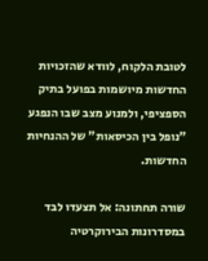לטובת הלקוח, לוודא שהזכויות החדשות מיושמות בפועל בתיק הספציפי, ולמנוע מצב שבו הנפגע "נופל בין הכיסאות" של ההנחיות החדשות.

שורה תחתונה: אל תצעדו לבד במסדרונות הבירוקרטיה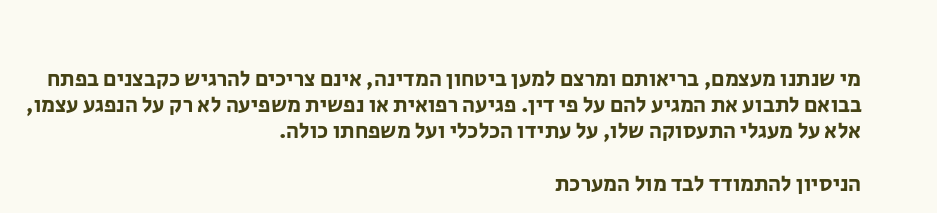מי שנתנו מעצמם, בריאותם ומרצם למען ביטחון המדינה, אינם צריכים להרגיש כקבצנים בפתח בבואם לתבוע את המגיע להם על פי דין. פגיעה רפואית או נפשית משפיעה לא רק על הנפגע עצמו, אלא על מעגלי התעסוקה שלו, על עתידו הכלכלי ועל משפחתו כולה.

הניסיון להתמודד לבד מול המערכת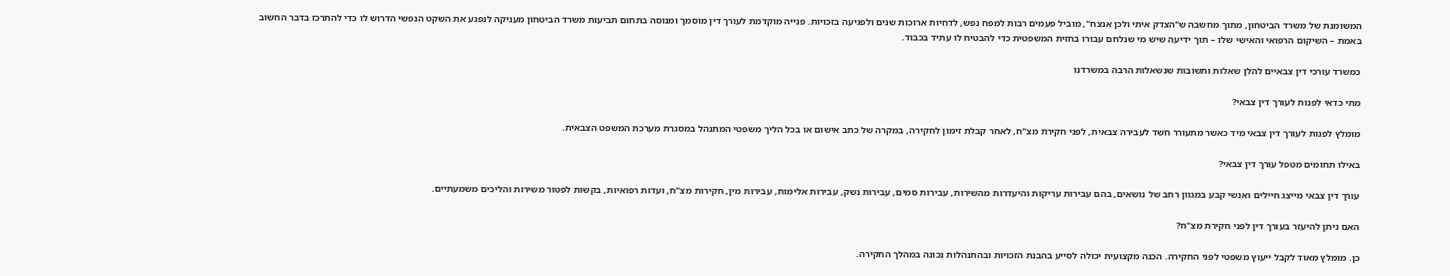המשומנת של משרד הביטחון, מתוך מחשבה ש"הצדק איתי ולכן אנצח", מוביל פעמים רבות למפח נפש, לדחיות ארוכות שנים ולפגיעה בזכויות. פנייה מוקדמת לעורך דין מוסמך ומנוסה בתחום תביעות משרד הביטחון מעניקה לנפגע את השקט הנפשי הדרוש לו כדי להתרכז בדבר החשוב באמת – השיקום הרפואי והאישי שלו – תוך ידיעה שיש מי שנלחם עבורו בחזית המשפטית כדי להבטיח לו עתיד בכבוד.

כמשרד עורכי דין צבאיים להלן שאלות ותשובות שנשאלות הרבה במשרדנו

מתי כדאי לפנות לעורך דין צבאי?

מומלץ לפנות לעורך דין צבאי מיד כאשר מתעורר חשד לעבירה צבאית, לפני חקירת מצ"ח, לאחר קבלת זימון לחקירה, במקרה של כתב אישום או בכל הליך משפטי המתנהל במסגרת מערכת המשפט הצבאית.

באילו תחומים מטפל עורך דין צבאי?

עורך דין צבאי מייצג חיילים ואנשי קבע במגוון רחב של נושאים, בהם עבירות עריקות והיעדרות מהשירות, עבירות סמים, עבירות נשק, עבירות אלימות, עבירות מין, חקירות מצ"ח, ועדות רפואיות, בקשות לפטור משירות והליכים משמעתיים.

האם ניתן להיעזר בעורך דין לפני חקירת מצ"ח?

כן. מומלץ מאוד לקבל ייעוץ משפטי לפני החקירה. הכנה מקצועית יכולה לסייע בהבנת הזכויות ובהתנהלות נכונה במהלך החקירה.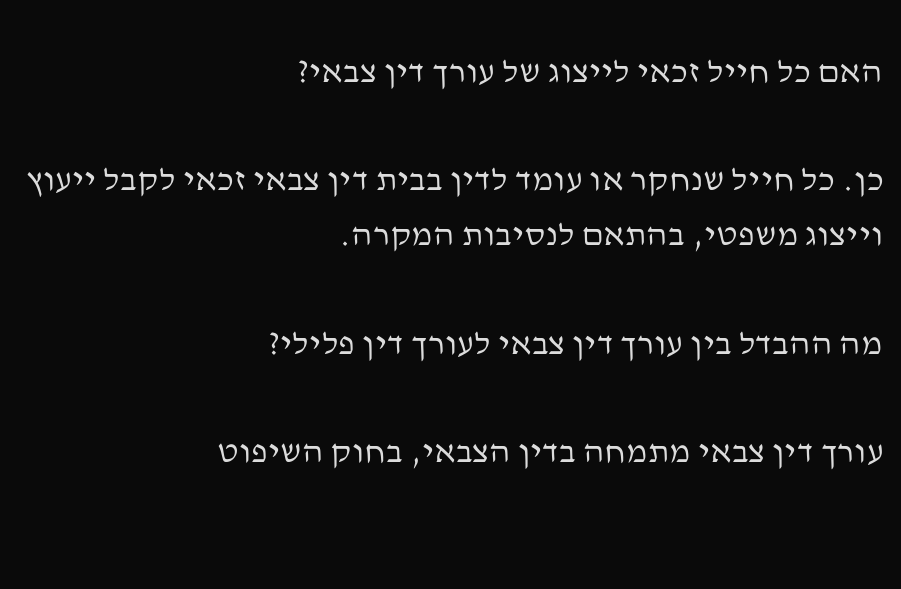האם כל חייל זכאי לייצוג של עורך דין צבאי?

כן. כל חייל שנחקר או עומד לדין בבית דין צבאי זכאי לקבל ייעוץ וייצוג משפטי, בהתאם לנסיבות המקרה.

מה ההבדל בין עורך דין צבאי לעורך דין פלילי?

עורך דין צבאי מתמחה בדין הצבאי, בחוק השיפוט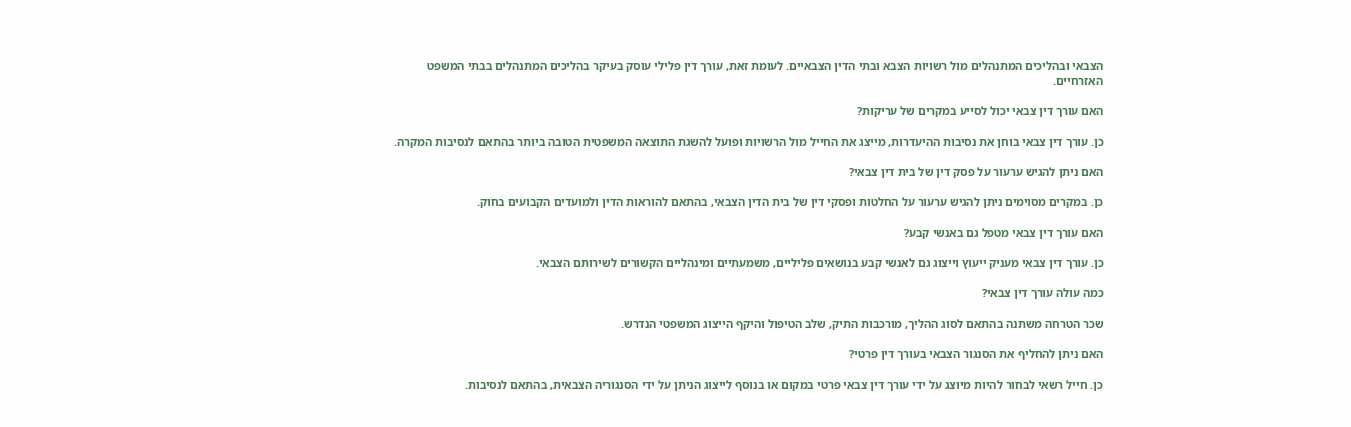הצבאי ובהליכים המתנהלים מול רשויות הצבא ובתי הדין הצבאיים. לעומת זאת, עורך דין פלילי עוסק בעיקר בהליכים המתנהלים בבתי המשפט האזרחיים.

האם עורך דין צבאי יכול לסייע במקרים של עריקות?

כן. עורך דין צבאי בוחן את נסיבות ההיעדרות, מייצג את החייל מול הרשויות ופועל להשגת התוצאה המשפטית הטובה ביותר בהתאם לנסיבות המקרה.

האם ניתן להגיש ערעור על פסק דין של בית דין צבאי?

כן. במקרים מסוימים ניתן להגיש ערעור על החלטות ופסקי דין של בית הדין הצבאי, בהתאם להוראות הדין ולמועדים הקבועים בחוק.

האם עורך דין צבאי מטפל גם באנשי קבע?

כן. עורך דין צבאי מעניק ייעוץ וייצוג גם לאנשי קבע בנושאים פליליים, משמעתיים ומינהליים הקשורים לשירותם הצבאי.

כמה עולה עורך דין צבאי?

שכר הטרחה משתנה בהתאם לסוג ההליך, מורכבות התיק, שלב הטיפול והיקף הייצוג המשפטי הנדרש.

האם ניתן להחליף את הסנגור הצבאי בעורך דין פרטי?

כן. חייל רשאי לבחור להיות מיוצג על ידי עורך דין צבאי פרטי במקום או בנוסף לייצוג הניתן על ידי הסנגוריה הצבאית, בהתאם לנסיבות.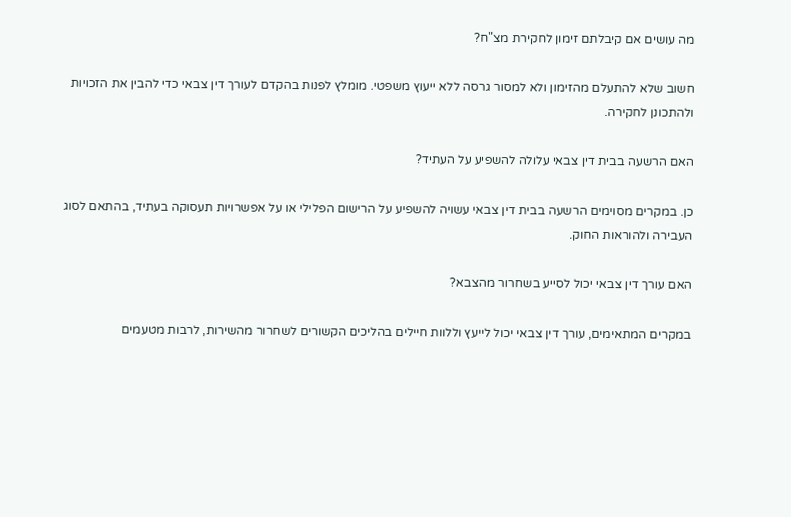מה עושים אם קיבלתם זימון לחקירת מצ"ח?

חשוב שלא להתעלם מהזימון ולא למסור גרסה ללא ייעוץ משפטי. מומלץ לפנות בהקדם לעורך דין צבאי כדי להבין את הזכויות ולהתכונן לחקירה.

האם הרשעה בבית דין צבאי עלולה להשפיע על העתיד?

כן. במקרים מסוימים הרשעה בבית דין צבאי עשויה להשפיע על הרישום הפלילי או על אפשרויות תעסוקה בעתיד, בהתאם לסוג העבירה ולהוראות החוק.

האם עורך דין צבאי יכול לסייע בשחרור מהצבא?

במקרים המתאימים, עורך דין צבאי יכול לייעץ וללוות חיילים בהליכים הקשורים לשחרור מהשירות, לרבות מטעמים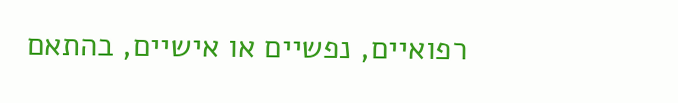רפואיים, נפשיים או אישיים, בהתאם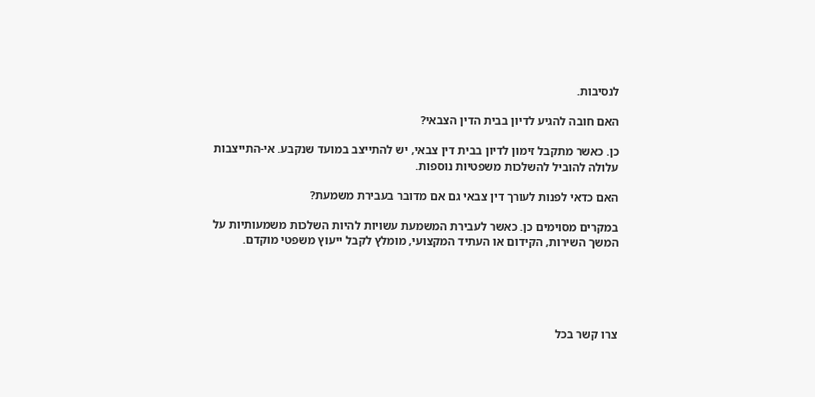לנסיבות.

האם חובה להגיע לדיון בבית הדין הצבאי?

כן. כאשר מתקבל זימון לדיון בבית דין צבאי, יש להתייצב במועד שנקבע. אי-התייצבות עלולה להוביל להשלכות משפטיות נוספות.

האם כדאי לפנות לעורך דין צבאי גם אם מדובר בעבירת משמעת?

במקרים מסוימים כן. כאשר לעבירת המשמעת עשויות להיות השלכות משמעותיות על המשך השירות, הקידום או העתיד המקצועי, מומלץ לקבל ייעוץ משפטי מוקדם.





צרו קשר בכל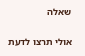שאלה

אולי תרצו לדעת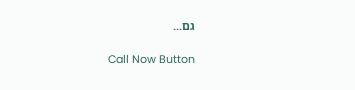גם...

Call Now Button